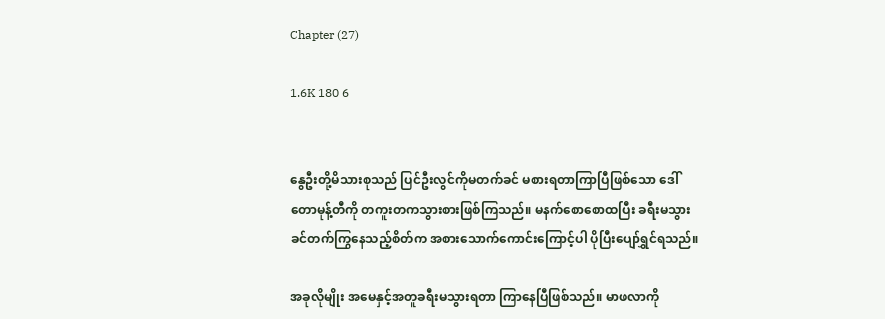Chapter (27)

1.6K 180 6


နွေဦးတို့မိသားစုသည် ပြင်ဦးလွင်ကိုမတက်ခင် မစားရတာကြာပြီဖြစ်သော ဒေါ်တောမုန့်တီကို တကူးတကသွားစားဖြစ်ကြသည်။ မနက်စောစောထပြီး ခရီးမသွားခင်တက်ကြွနေသည့်စိတ်က အစားသောက်ကောင်းကြောင့်ပါ ပိုပြီးပျော်ရွှင်ရသည်။

အခုလိုမျိုး အမေနှင့်အတူခရီးမသွားရတာ ကြာနေပြီဖြစ်သည်။ မာဖလာကို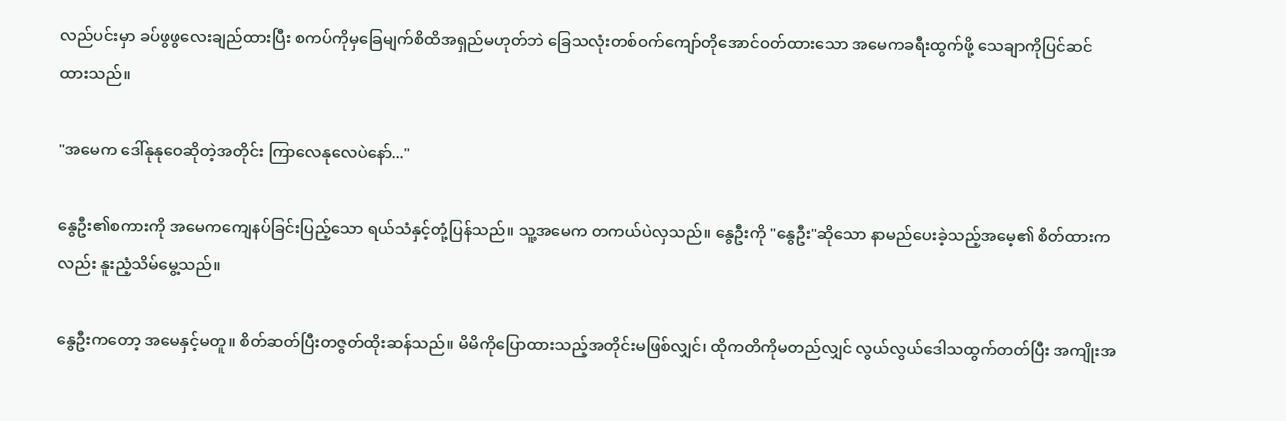လည်ပင်းမှာ ခပ်ဖွဖွလေးချည်ထားပြီး စကပ်ကိုမှခြေမျက်စိထိအရှည်မဟုတ်ဘဲ ခြေသလုံးတစ်ဝက်ကျော်တိုအောင်ဝတ်ထားသော အမေကခရီးထွက်ဖို့ သေချာကိုပြင်ဆင်ထားသည်။

"အမေက ဒေါ်နုနုဝေဆိုတဲ့အတိုင်း ကြာလေနုလေပဲနော်..."

နွေဦး၏စကားကို အမေကကျေနပ်ခြင်းပြည့်သော ရယ်သံနှင့်တုံ့ပြန်သည်။ သူ့အမေက တကယ်ပဲလှသည်။ နွေဦးကို "နွေဦး"ဆိုသော နာမည်ပေးခဲ့သည့်အမေ့၏ စိတ်ထားကလည်း နူးညံ့သိမ်မွေ့သည်။

နွေဦးကတော့ အမေနှင့်မတူ။ စိတ်ဆတ်ပြီးတဇွတ်ထိုးဆန်သည်။ မိမိကိုပြောထားသည့်အတိုင်းမဖြစ်လျှင်၊ ထိုကတိကိုမတည်လျှင် လွယ်လွယ်ဒေါသထွက်တတ်ပြီး အကျိုးအ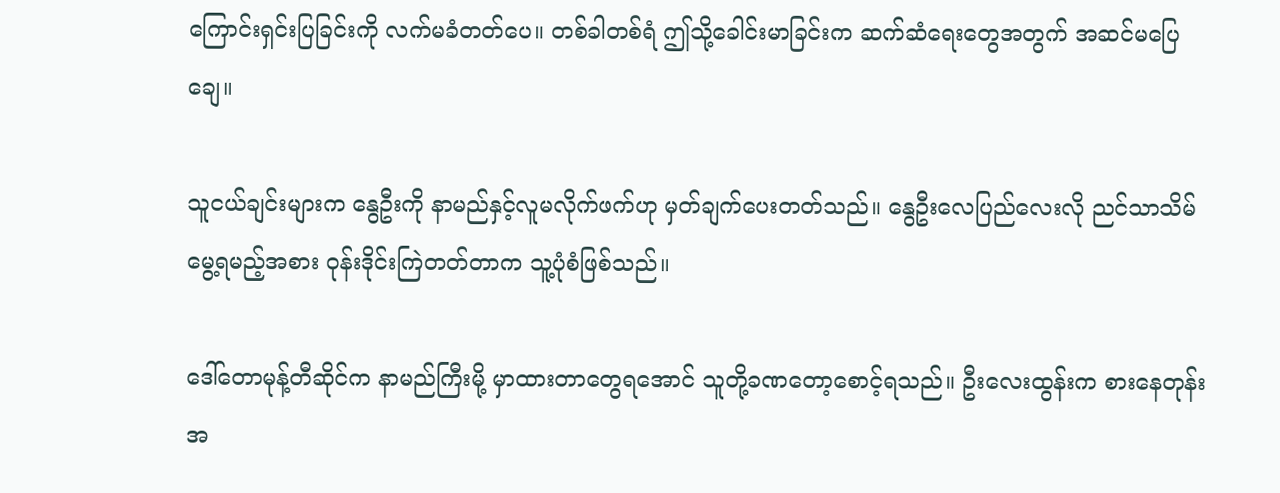ကြောင်းရှင်းပြခြင်းကို လက်မခံတတ်ပေ။ တစ်ခါတစ်ရံ ဤသို့ခေါင်းမာခြင်းက ဆက်ဆံရေးတွေအတွက် အဆင်မပြေချေ။

သူငယ်ချင်းများက နွေဦးကို နာမည်နှင့်လူမလိုက်ဖက်ဟု မှတ်ချက်ပေးတတ်သည်။ နွေဦးလေပြည်လေးလို ညင်သာသိမ်မွေ့ရမည့်အစား ဝုန်းဒိုင်းကြဲတတ်တာက သူ့ပုံစံဖြစ်သည်။

ဒေါ်တောမုန့်တီဆိုင်က နာမည်ကြီးမို့ မှာထားတာတွေရအောင် သူတို့ခဏတော့စောင့်ရသည်။ ဦးလေးထွန်းက စားနေတုန်းအ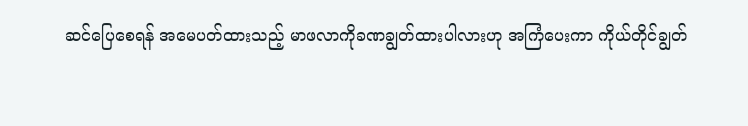ဆင်ပြေစေရန် အမေပတ်ထားသည့် မာဖလာကိုခဏချွတ်ထားပါလားဟု အကြံပေးကာ ကိုယ်တိုင်ချွတ်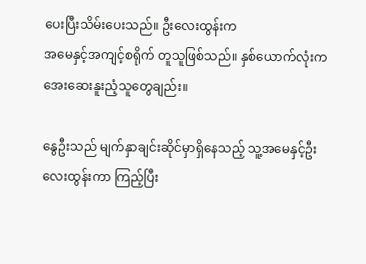ပေးပြီးသိမ်းပေးသည်။ ဦးလေးထွန်းက
အမေနှင့်အကျင့်စရိုက် တူသူဖြစ်သည်။ နှစ်ယောက်လုံးက အေးဆေးနူးညံ့သူတွေချည်း။

နွေဦးသည် မျက်နှာချင်းဆိုင်မှာရှိနေသည့် သူ့အမေနှင့်ဦးလေးထွန်းကာ ကြည့်ပြီး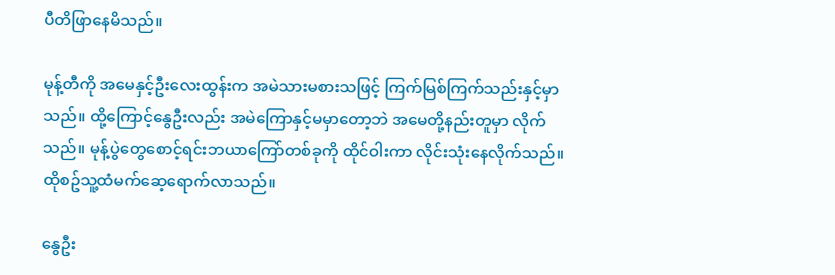ပီတိဖြာနေမိသည်။

မုန့်တီကို အမေနှင့်ဦးလေးထွန်းက အမဲသားမစားသဖြင့် ကြက်မြစ်ကြက်သည်းနှင့်မှာသည်။ ထို့ကြောင့်နွေဦးလည်း အမဲကြောနှင့်မမှာတော့ဘဲ အမေတို့နည်းတူမှာ လိုက်သည်။ မုန့်ပွဲတွေစောင့်ရင်းဘယာကြော်တစ်ခုကို ထိုင်ဝါးကာ လိုင်းသုံးနေလိုက်သည်။ ထိုစဥ်သူ့ထံမက်ဆေ့ရောက်လာသည်။

နွေဦး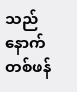သည် နောက်တစ်ဖန်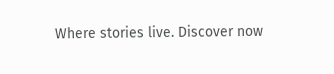Where stories live. Discover now